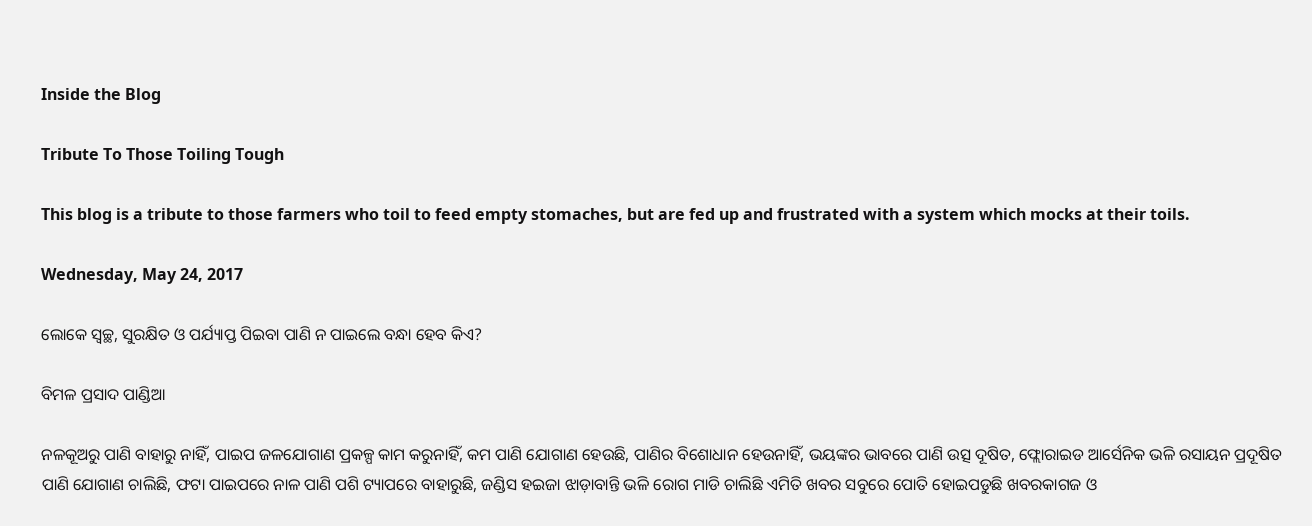Inside the Blog

Tribute To Those Toiling Tough

This blog is a tribute to those farmers who toil to feed empty stomaches, but are fed up and frustrated with a system which mocks at their toils.

Wednesday, May 24, 2017

ଲୋକେ ସ୍ୱଚ୍ଛ, ସୁରକ୍ଷିତ ଓ ପର୍ଯ୍ୟାପ୍ତ ପିଇବା ପାଣି ନ ପାଇଲେ ବନ୍ଧା ହେବ କିଏ?

ବିମଳ ପ୍ରସାଦ ପାଣ୍ଡିଆ

ନଳକୂଅରୁ ପାଣି ବାହାରୁ ନାହିଁ, ପାଇପ ଜଳଯୋଗାଣ ପ୍ରକଳ୍ପ କାମ କରୁନାହିଁ, କମ ପାଣି ଯୋଗାଣ ହେଉଛି, ପାଣିର ବିଶୋଧାନ ହେଉନାହିଁ, ଭୟଙ୍କର ଭାବରେ ପାଣି ଉତ୍ସ ଦୂଷିତ, ଫ୍ଲୋରାଇଡ ଆର୍ସେନିକ ଭଳି ରସାୟନ ପ୍ରଦୂଷିତ ପାଣି ଯୋଗାଣ ଚାଲିଛି, ଫଟା ପାଇପରେ ନାଳ ପାଣି ପଶି ଟ୍ୟାପରେ ବାହାରୁଛି, ଜଣ୍ଡିସ ହଇଜା ଝାଡ଼ାବାନ୍ତି ଭଳି ରୋଗ ମାଡି ଚାଲିଛି ଏମିତି ଖବର ସବୁରେ ପୋତି ହୋଇପଡୁଛି ଖବରକାଗଜ ଓ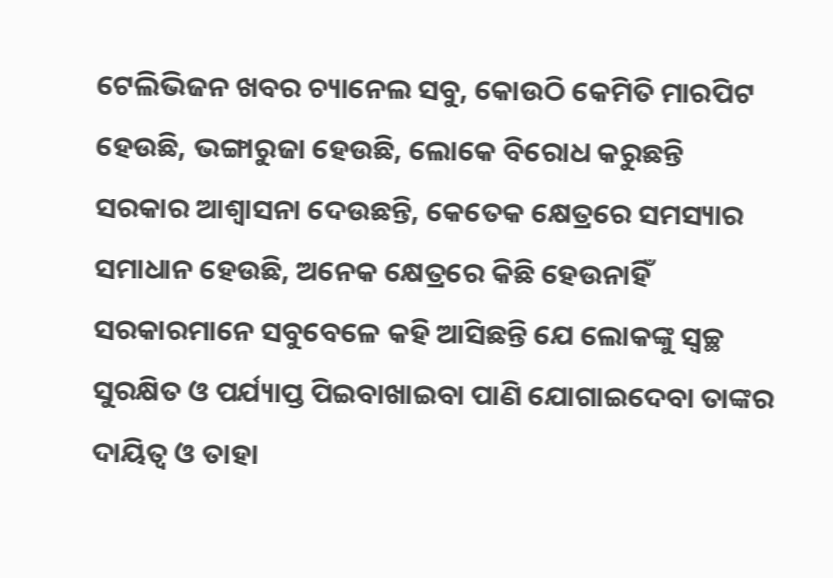ଟେଲିଭିଜନ ଖବର ଚ୍ୟାନେଲ ସବୁ, କୋଉଠି କେମିତି ମାରପିଟ ହେଉଛି, ଭଙ୍ଗାରୁଜା ହେଉଛି, ଲୋକେ ବିରୋଧ କରୁଛନ୍ତି  ସରକାର ଆଶ୍ୱାସନା ଦେଉଛନ୍ତି, କେତେକ କ୍ଷେତ୍ରରେ ସମସ୍ୟାର ସମାଧାନ ହେଉଛି, ଅନେକ କ୍ଷେତ୍ରରେ କିଛି ହେଉନାହିଁ ସରକାରମାନେ ସବୁବେଳେ କହି ଆସିଛନ୍ତି ଯେ ଲୋକଙ୍କୁ ସ୍ୱଚ୍ଛ ସୁରକ୍ଷିତ ଓ ପର୍ଯ୍ୟାପ୍ତ ପିଇବାଖାଇବା ପାଣି ଯୋଗାଇଦେବା ତାଙ୍କର ଦାୟିତ୍ୱ ଓ ତାହା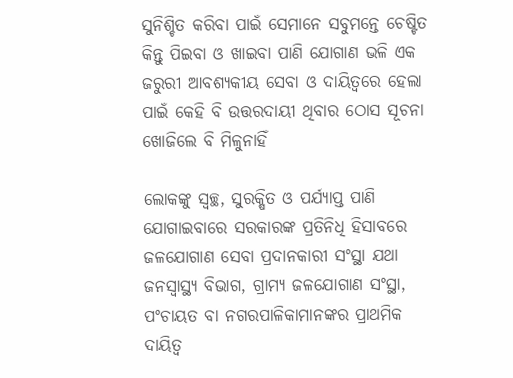ସୁନିଶ୍ଚିତ କରିବା ପାଇଁ ସେମାନେ ସବୁମନ୍ତେ ଚେଷ୍ଟିତ କିନ୍ତୁ ପିଇବା ଓ ଖାଇବା ପାଣି ଯୋଗାଣ ଭଳି ଏକ ଜରୁରୀ ଆବଶ୍ୟକୀୟ ସେବା ଓ ଦାୟିତ୍ୱରେ ହେଲା ପାଇଁ କେହି ବି ଉତ୍ତରଦାୟୀ ଥିବାର ଠୋସ ସୂଚନା ଖୋଜିଲେ ବି ମିଳୁନାହିଁ

ଲୋକଙ୍କୁ ସ୍ୱଚ୍ଛ, ସୁରକ୍ଷିତ ଓ ପର୍ଯ୍ୟାପ୍ତ ପାଣି ଯୋଗାଇବାରେ ସରକାରଙ୍କ ପ୍ରତିନିଧି ହିସାବରେ ଜଳଯୋଗାଣ ସେବା ପ୍ରଦାନକାରୀ ସଂସ୍ଥା ଯଥା ଜନସ୍ୱାସ୍ଥ୍ୟ ବିଭାଗ, ଗ୍ରାମ୍ୟ ଜଳଯୋଗାଣ ସଂସ୍ଥା, ପଂଚାୟତ ବା ନଗରପାଳିକାମାନଙ୍କର ପ୍ରାଥମିକ ଦାୟିତ୍ୱ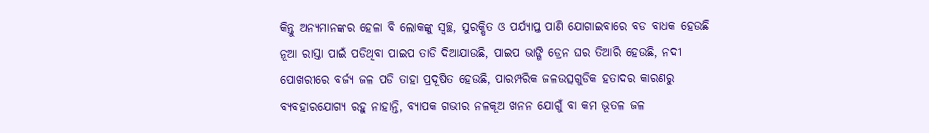କିନ୍ତୁ ଅନ୍ୟମାନଙ୍କର ହେଳା ବି ଲୋକଙ୍କୁ ସ୍ୱଚ୍ଛ, ସୁରକ୍ଷିତ ଓ ପର୍ଯ୍ୟାପ୍ତ ପାଣି ଯୋଗାଇବାରେ ବଡ ବାଧକ ହେଉଛି ନୂଆ ରାସ୍ତା ପାଇଁ ପଡିଥିବା ପାଇପ ତାଡି ଦିଆଯାଉଛି, ପାଇପ ଭାଙ୍ଗି ଡ୍ରେନ ଘର ତିଆରି ହେଉଛି, ନଦୀ ପୋଖରୀରେ ବର୍ଜ୍ୟ ଜଳ ପଡି ତାହା ପ୍ରଦୂଷିତ ହେଉଛି, ପାରମ୍ପରିକ ଜଳଉତ୍ସଗୁଡିକ ହତାଦର କାରଣରୁ ବ୍ୟବହାରଯୋଗ୍ୟ ରହୁ ନାହାନ୍ତି, ବ୍ୟାପକ ଗଭୀର ନଳକୂଅ ଖନନ ଯୋଗୁଁ ବା କମ ଭୂତଳ ଜଳ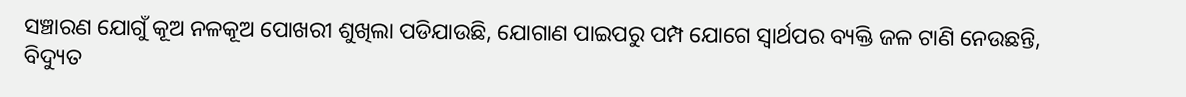ସଞ୍ଚାରଣ ଯୋଗୁଁ କୂଅ ନଳକୂଅ ପୋଖରୀ ଶୁଖିଲା ପଡିଯାଉଛି, ଯୋଗାଣ ପାଇପରୁ ପମ୍ପ ଯୋଗେ ସ୍ୱାର୍ଥପର ବ୍ୟକ୍ତି ଜଳ ଟାଣି ନେଉଛନ୍ତି, ବିଦ୍ୟୁତ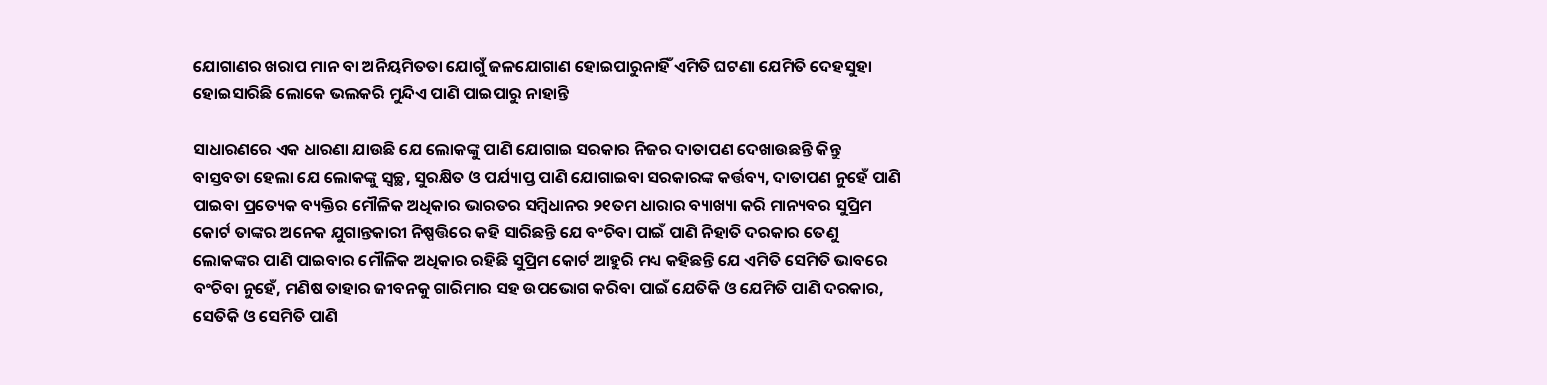ଯୋଗାଣର ଖରାପ ମାନ ବା ଅନିୟମିତତା ଯୋଗୁଁ ଜଳଯୋଗାଣ ହୋଇପାରୁନାହିଁ ଏମିତି ଘଟଣା ଯେମିତି ଦେହସୁହା ହୋଇସାରିଛି ଲୋକେ ଭଲକରି ମୁନ୍ଦିଏ ପାଣି ପାଇପାରୁ ନାହାନ୍ତି

ସାଧାରଣରେ ଏକ ଧାରଣା ଯାଉଛି ଯେ ଲୋକଙ୍କୁ ପାଣି ଯୋଗାଇ ସରକାର ନିଜର ଦାତାପଣ ଦେଖାଉଛନ୍ତି କିନ୍ତୁ ବାସ୍ତବତା ହେଲା ଯେ ଲୋକଙ୍କୁ ସ୍ୱଚ୍ଛ, ସୁରକ୍ଷିତ ଓ ପର୍ଯ୍ୟାପ୍ତ ପାଣି ଯୋଗାଇବା ସରକାରଙ୍କ କର୍ତ୍ତବ୍ୟ, ଦାତାପଣ ନୁହେଁ ପାଣି ପାଇବା ପ୍ରତ୍ୟେକ ବ୍ୟକ୍ତିର ମୌଳିକ ଅଧିକାର ଭାରତର ସମ୍ବିଧାନର ୨୧ତମ ଧାରାର ବ୍ୟାଖ୍ୟା କରି ମାନ୍ୟବର ସୁପ୍ରିମ କୋର୍ଟ ତାଙ୍କର ଅନେକ ଯୁଗାନ୍ତକାରୀ ନିଷ୍ପତ୍ତିରେ କହି ସାରିଛନ୍ତି ଯେ ବଂଚିବା ପାଇଁ ପାଣି ନିହାତି ଦରକାର ତେଣୁ ଲୋକଙ୍କର ପାଣି ପାଇବାର ମୌଳିକ ଅଧିକାର ରହିଛି ସୁପ୍ରିମ କୋର୍ଟ ଆହୁରି ମଧ୍ୟ କହିଛନ୍ତି ଯେ ଏମିତି ସେମିତି ଭାବରେ ବଂଚିବା ନୁହେଁ, ମଣିଷ ତାହାର ଜୀବନକୁ ଗାରିମାର ସହ ଉପଭୋଗ କରିବା ପାଇଁ ଯେତିକି ଓ ଯେମିତି ପାଣି ଦରକାର, ସେତିକି ଓ ସେମିତି ପାଣି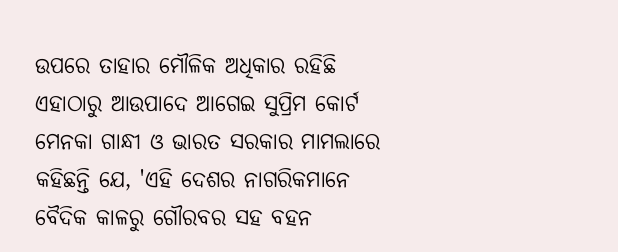ଉପରେ ତାହାର ମୌଳିକ ଅଧିକାର ରହିଛି ଏହାଠାରୁ ଆଉପାଦେ ଆଗେଇ ସୁପ୍ରିମ କୋର୍ଟ ମେନକା ଗାନ୍ଧୀ ଓ ଭାରତ ସରକାର ମାମଲାରେ କହିଛନ୍ତି ଯେ, 'ଏହି ଦେଶର ନାଗରିକମାନେ ବୈଦିକ କାଳରୁ ଗୌରବର ସହ ବହନ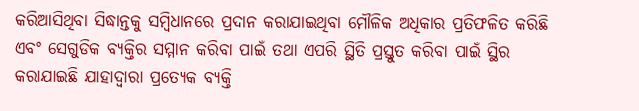କରିଆସିଥିବା ସିଦ୍ଧାନ୍ତକୁ ସମ୍ବିଧାନରେ ପ୍ରଦାନ କରାଯାଇଥିବା ମୌଳିକ ଅଧିକାର ପ୍ରତିଫଳିତ କରିଛି ଏବଂ ସେଗୁଡିକ ବ୍ୟକ୍ତିର ସମ୍ମାନ କରିବା ପାଇଁ ତଥା ଏପରି ସ୍ଥିତି ପ୍ରସ୍ତୁତ କରିବା ପାଇଁ ସ୍ଥିର କରାଯାଇଛି ଯାହାଦ୍ୱାରା ପ୍ରତ୍ୟେକ ବ୍ୟକ୍ତି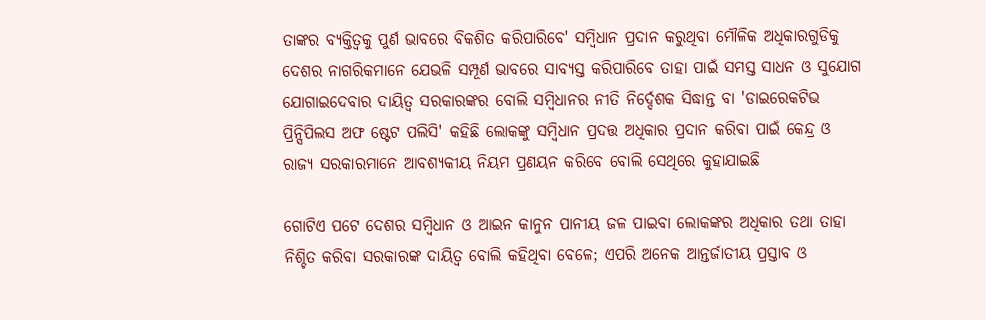ତାଙ୍କର ବ୍ୟକ୍ତିତ୍ୱକୁ ପୁର୍ଣ ଭାବରେ ବିକଶିତ କରିପାରିବେ' ସମ୍ବିଧାନ ପ୍ରଦାନ କରୁଥିବା ମୌଳିକ ଅଧିକାରଗୁଡିକୁ ଦେଶର ନାଗରିକମାନେ ଯେଭଳି ସମ୍ପୂର୍ଣ ଭାବରେ ସାବ୍ୟସ୍ତ କରିପାରିବେ ତାହା ପାଇଁ ସମସ୍ତ ସାଧନ ଓ ସୁଯୋଗ ଯୋଗାଇଦେବାର ଦାୟିତ୍ୱ ସରକାରଙ୍କର ବୋଲି ସମ୍ବିଧାନର ନୀତି ନିର୍ଦ୍ଦେଶକ ସିଦ୍ଧାନ୍ତ ବା 'ଡାଇରେକଟିଭ ପ୍ରିନ୍ସିପିଲସ ଅଫ ଷ୍ଟେଟ ପଲିସି' କହିଛି ଲୋକଙ୍କୁ ସମ୍ବିଧାନ ପ୍ରଦତ୍ତ ଅଧିକାର ପ୍ରଦାନ କରିବା ପାଇଁ କେନ୍ଦ୍ର ଓ ରାଜ୍ୟ ସରକାରମାନେ ଆବଶ୍ୟକୀୟ ନିୟମ ପ୍ରଣୟନ କରିବେ ବୋଲି ସେଥିରେ କୁହାଯାଇଛି

ଗୋଟିଏ ପଟେ ଦେଶର ସମ୍ବିଧାନ ଓ ଆଇନ କାନୁନ ପାନୀୟ ଜଳ ପାଇବା ଲୋକଙ୍କର ଅଧିକାର ତଥା ତାହା ନିଶ୍ଚିତ କରିବା ସରକାରଙ୍କ ଦାୟିତ୍ୱ ବୋଲି କହିଥିବା ବେଳେ; ଏପରି ଅନେକ ଆନ୍ତର୍ଜାତୀୟ ପ୍ରସ୍ତାବ ଓ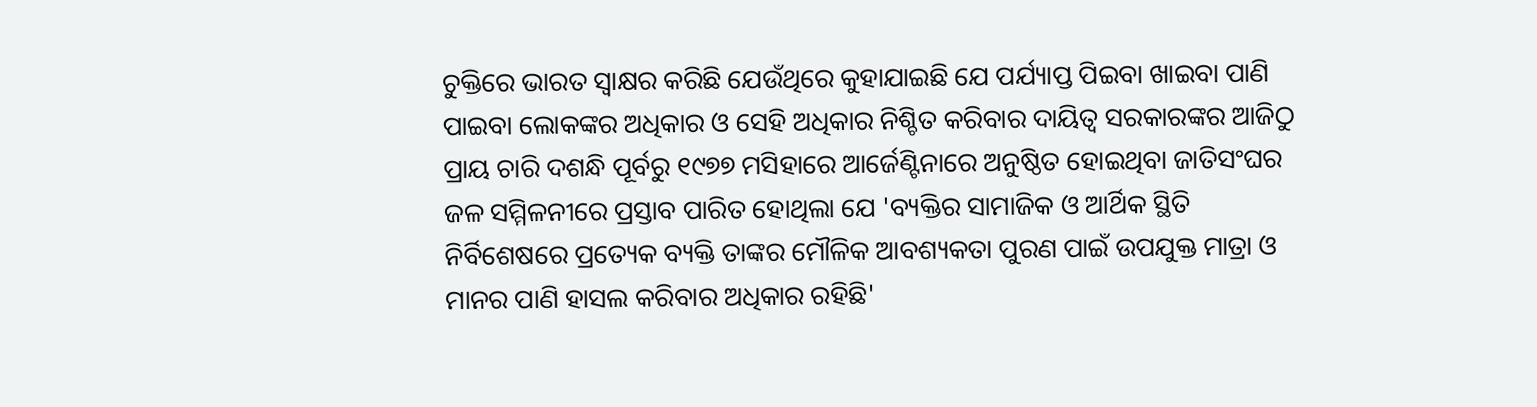ଚୁକ୍ତିରେ ଭାରତ ସ୍ଵାକ୍ଷର କରିଛି ଯେଉଁଥିରେ କୁହାଯାଇଛି ଯେ ପର୍ଯ୍ୟାପ୍ତ ପିଇବା ଖାଇବା ପାଣି ପାଇବା ଲୋକଙ୍କର ଅଧିକାର ଓ ସେହି ଅଧିକାର ନିଶ୍ଚିତ କରିବାର ଦାୟିତ୍ୱ ସରକାରଙ୍କର ଆଜିଠୁ ପ୍ରାୟ ଚାରି ଦଶନ୍ଧି ପୂର୍ବରୁ ୧୯୭୭ ମସିହାରେ ଆର୍ଜେଣ୍ଟିନାରେ ଅନୁଷ୍ଠିତ ହୋଇଥିବା ଜାତିସଂଘର ଜଳ ସମ୍ମିଳନୀରେ ପ୍ରସ୍ତାବ ପାରିତ ହୋଥିଲା ଯେ 'ବ୍ୟକ୍ତିର ସାମାଜିକ ଓ ଆର୍ଥିକ ସ୍ଥିତି ନିର୍ବିଶେଷରେ ପ୍ରତ୍ୟେକ ବ୍ୟକ୍ତି ତାଙ୍କର ମୌଳିକ ଆବଶ୍ୟକତା ପୁରଣ ପାଇଁ ଉପଯୁକ୍ତ ମାତ୍ରା ଓ ମାନର ପାଣି ହାସଲ କରିବାର ଅଧିକାର ରହିଛି'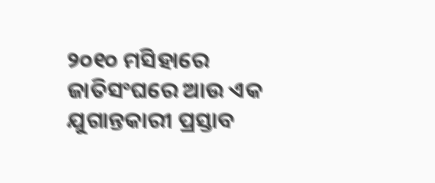୨୦୧୦ ମସିହାରେ ଜାତିସଂଘରେ ଆଉ ଏକ ଯୁଗାନ୍ତକାରୀ ପ୍ରସ୍ତାବ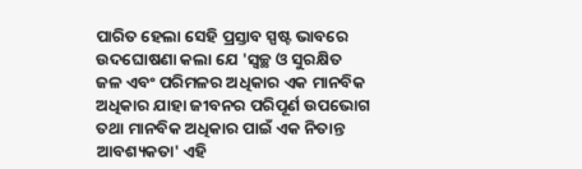ପାରିତ ହେଲା ସେହି ପ୍ରସ୍ତାବ ସ୍ପଷ୍ଟ ଭାବରେ ଉଦଘୋଷଣା କଲା ଯେ 'ସ୍ୱଚ୍ଛ ଓ ସୁରକ୍ଷିତ ଜଳ ଏବଂ ପରିମଳର ଅଧିକାର ଏକ ମାନବିକ ଅଧିକାର ଯାହା ଜୀବନର ପରିପୂର୍ଣ ଉପଭୋଗ ତଥା ମାନବିକ ଅଧିକାର ପାଇଁ ଏକ ନିତାନ୍ତ ଆବଶ୍ୟକତା' ଏହି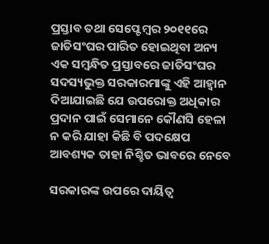ପ୍ରସ୍ତାବ ତଥା ସେପ୍ଟେମ୍ବର ୨୦୧୧ରେ ଜାତିସଂଘର ପାରିତ ହୋଇଥିବା ଅନ୍ୟ ଏକ ସମ୍ବନ୍ଧିତ ପ୍ରସ୍ତାବରେ ଜାତିସଂଘର ସଦସ୍ୟଭୁକ୍ତ ସରକାରମାଙ୍କୁ ଏହି ଆହ୍ୱାନ ଦିଆଯାଇଛି ଯେ ଉପରୋକ୍ତ ଅଧିକାର ପ୍ରଦାନ ପାଇଁ ସେମାନେ କୌଣସି ହେଳା ନ କରି ଯାହା କିଛି ବି ପଦକ୍ଷେପ ଆବଶ୍ୟକ ତାହା ନିଶ୍ଚିତ ଭାବରେ ନେବେ

ସରକାରଙ୍କ ଉପରେ ଦାୟିତ୍ୱ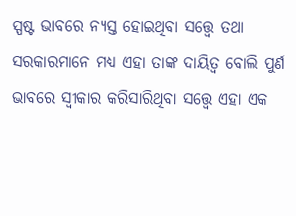ସ୍ପଷ୍ଟ ଭାବରେ ନ୍ୟସ୍ତ ହୋଇଥିବା ସତ୍ତ୍ୱେ ତଥା ସରକାରମାନେ ମଧ୍ୟ ଏହା ତାଙ୍କ ଦାୟିତ୍ୱ ବୋଲି ପୁର୍ଣ ଭାବରେ ସ୍ଵୀକାର କରିସାରିଥିବା ସତ୍ତ୍ୱେ ଏହା ଏକ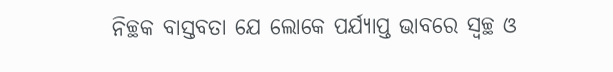ନିଚ୍ଛକ ବାସ୍ତବତା ଯେ ଲୋକେ ପର୍ଯ୍ୟାପ୍ତ ଭାବରେ ସ୍ୱଚ୍ଛ ଓ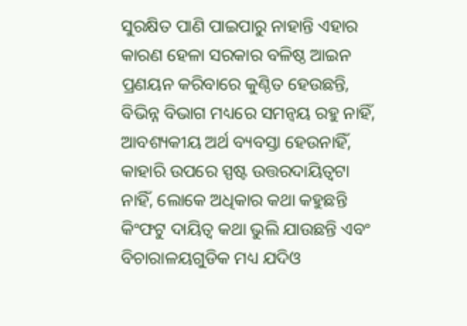ସୁରକ୍ଷିତ ପାଣି ପାଇପାରୁ ନାହାନ୍ତି ଏହାର କାରଣ ହେଳା ସରକାର ବଳିଷ୍ଠ ଆଇନ ପ୍ରଣୟନ କରିବାରେ କୁଣ୍ଠିତ ହେଉଛନ୍ତି, ବିଭିନ୍ନ ବିଭାଗ ମଧ୍ୟରେ ସମନ୍ୱୟ ରହୁ ନାହିଁ, ଆବଶ୍ୟକୀୟ ଅର୍ଥ ବ୍ୟବସ୍ତା ହେଉନାହିଁ, କାହାରି ଉପରେ ସ୍ପଷ୍ଟ ଉତ୍ତରଦାୟିତ୍ୱଟା ନାହିଁ, ଲୋକେ ଅଧିକାର କଥା କହୁଛନ୍ତି କିଂଫଟୁ ଦାୟିତ୍ୱ କଥା ଭୁଲି ଯାଉଛନ୍ତି ଏବଂ ବିଚାରାଳୟଗୁଡିକ ମଧ୍ୟ ଯଦିଓ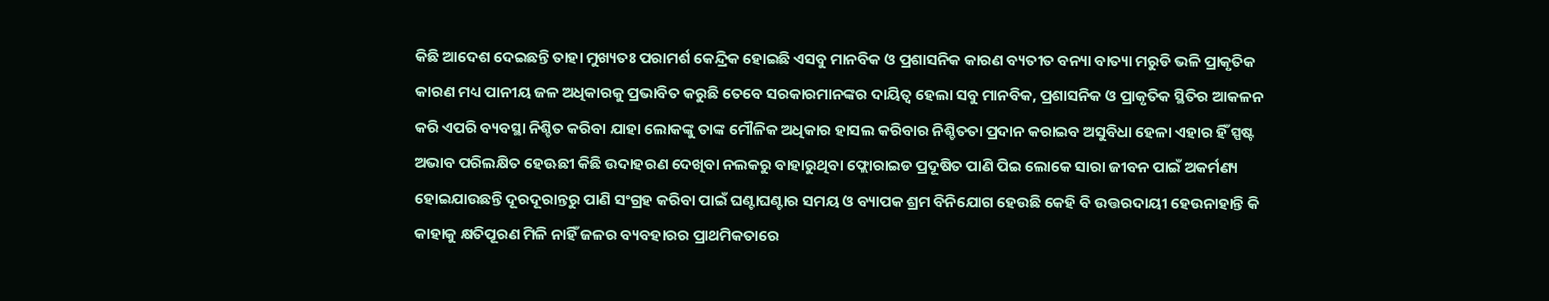କିଛି ଆଦେଶ ଦେଇଛନ୍ତି ତାହା ମୁଖ୍ୟତଃ ପରାମର୍ଶ କେନ୍ଦ୍ରିକ ହୋଇଛି ଏସବୁ ମାନବିକ ଓ ପ୍ରଶାସନିକ କାରଣ ବ୍ୟତୀତ ବନ୍ୟା ବାତ୍ୟା ମରୁଡି ଭଳି ପ୍ରାକୃତିକ କାରଣ ମଧ୍ୟ ପାନୀୟ ଜଳ ଅଧିକାରକୁ ପ୍ରଭାବିତ କରୁଛି ତେବେ ସରକାରମାନଙ୍କର ଦାୟିତ୍ୱ ହେଲା ସବୁ ମାନବିକ, ପ୍ରଶାସନିକ ଓ ପ୍ରାକୃତିକ ସ୍ଥିତିର ଆକଳନ କରି ଏପରି ବ୍ୟବସ୍ଥା ନିଶ୍ଚିତ କରିବା ଯାହା ଲୋକଙ୍କୁ ତାଙ୍କ ମୌଳିକ ଅଧିକାର ହାସଲ କରିବାର ନିଶ୍ଚିତତା ପ୍ରଦାନ କରାଇବ ଅସୁବିଧା ହେଳା ଏହାର ହିଁ ସ୍ପଷ୍ଟ ଅଭାବ ପରିଲକ୍ଷିତ ହେଊଛୀ କିଛି ଉଦାହରଣ ଦେଖିବା ନଲକରୁ ବାହାରୁଥିବା ଫ୍ଲୋରାଇଡ ପ୍ରଦୂଷିତ ପାଣି ପିଇ ଲୋକେ ସାରା ଜୀବନ ପାଇଁ ଅକର୍ମଣ୍ୟ ହୋଇଯାଉଛନ୍ତି ଦୂରଦୂରାନ୍ତରୁ ପାଣି ସଂଗ୍ରହ କରିବା ପାଇଁ ଘଣ୍ଟାଘଣ୍ଟାର ସମୟ ଓ ବ୍ୟାପକ ଶ୍ରମ ବିନିଯୋଗ ହେଉଛି କେହି ବି ଉତ୍ତରଦାୟୀ ହେଉନାହାନ୍ତି କି କାହାକୁ କ୍ଷତିପୂରଣ ମିଳି ନାହିଁ ଜଳର ବ୍ୟବହାରର ପ୍ରାଥମିକତାରେ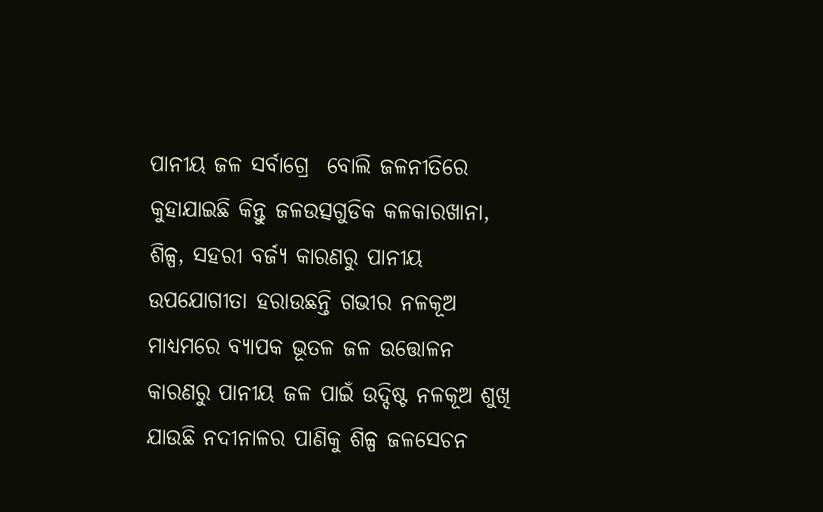ପାନୀୟ ଜଳ ସର୍ବାଗ୍ରେ  ବୋଲି ଜଳନୀତିରେ କୁହାଯାଇଛି କିନ୍ତୁ ଜଳଉତ୍ସଗୁଡିକ କଳକାରଖାନା, ଶିଳ୍ପ, ସହରୀ ବର୍ଜ୍ୟ କାରଣରୁ ପାନୀୟ ଉପଯୋଗୀତା ହରାଉଛନ୍ତି ଗଭୀର ନଳକୂଅ ମାଧ୍ୟମରେ ବ୍ୟାପକ ଭୂତଳ ଜଳ ଉତ୍ତୋଳନ କାରଣରୁ ପାନୀୟ ଜଳ ପାଇଁ ଉଦ୍ଦିଷ୍ଟ ନଳକୂଅ ଶୁଖି ଯାଉଛି ନଦୀନାଳର ପାଣିକୁ ଶିଳ୍ପ ଜଳସେଚନ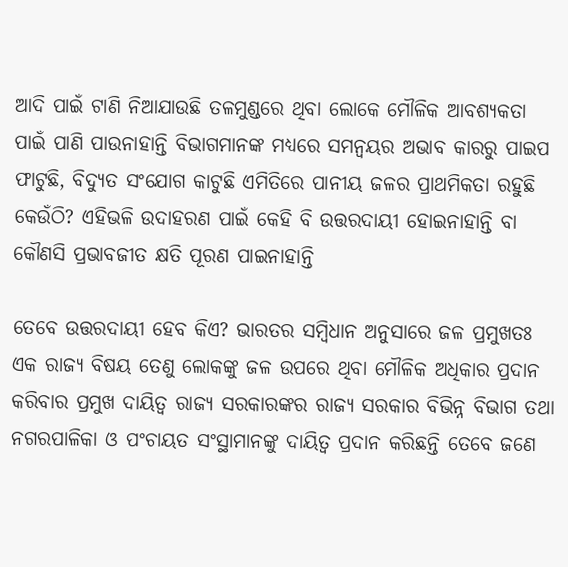ଆଦି ପାଇଁ ଟାଣି ନିଆଯାଉଛି ତଳମୁଣ୍ଡରେ ଥିବା ଲୋକେ ମୌଳିକ ଆବଶ୍ୟକତା ପାଇଁ ପାଣି ପାଉନାହାନ୍ତି ବିଭାଗମାନଙ୍କ ମଧ୍ୟରେ ସମନ୍ବୟର ଅଭାବ କାରରୁ ପାଇପ ଫାଟୁଛି, ବିଦ୍ୟୁତ ସଂଯୋଗ କାଟୁଛି ଏମିତିରେ ପାନୀୟ ଜଳର ପ୍ରାଥମିକତା ରହୁଛି କେଉଁଠି? ଏହିଭଳି ଉଦାହରଣ ପାଇଁ କେହି ବି ଉତ୍ତରଦାୟୀ ହୋଇନାହାନ୍ତି ବା କୌଣସି ପ୍ରଭାବଜୀତ କ୍ଷତି ପୂରଣ ପାଇନାହାନ୍ତି

ତେବେ ଉତ୍ତରଦାୟୀ ହେବ କିଏ? ଭାରତର ସମ୍ବିଧାନ ଅନୁସାରେ ଜଳ ପ୍ରମୁଖତଃ ଏକ ରାଜ୍ୟ ବିଷୟ ତେଣୁ ଲୋକଙ୍କୁ ଜଳ ଉପରେ ଥିବା ମୌଳିକ ଅଧିକାର ପ୍ରଦାନ କରିବାର ପ୍ରମୁଖ ଦାୟିତ୍ୱ ରାଜ୍ୟ ସରକାରଙ୍କର ରାଜ୍ୟ ସରକାର ବିଭିନ୍ନ ବିଭାଗ ତଥା ନଗରପାଳିକା ଓ ପଂଚାୟତ ସଂସ୍ଥାମାନଙ୍କୁ ଦାୟିତ୍ୱ ପ୍ରଦାନ କରିଛନ୍ତି ତେବେ ଜଣେ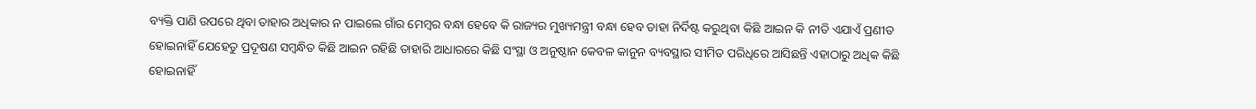ବ୍ୟକ୍ତି ପାଣି ଉପରେ ଥିବା ତାହାର ଅଧିକାର ନ ପାଇଲେ ଗାଁର ମେମ୍ବର ବନ୍ଧା ହେବେ କି ରାଜ୍ୟର ମୁଖ୍ୟମନ୍ତ୍ରୀ ବନ୍ଧା ହେବ ତାହା ନିର୍ଦିଷ୍ଟ କରୁଥିବା କିଛି ଆଇନ କି ନୀତି ଏଯାଏଁ ପ୍ରଣୀତ ହୋଇନାହିଁ ଯେହେତୁ ପ୍ରଦୂଷଣ ସମ୍ବନ୍ଧିତ କିଛି ଆଇନ ରହିଛି ତାହାରି ଆଧାରରେ କିଛି ସଂସ୍ଥା ଓ ଅନୁଷ୍ଠାନ କେବଳ କାନୁନ ବ୍ୟବସ୍ଥାର ସୀମିତ ପରିଧିରେ ଆସିଛନ୍ତି ଏହାଠାରୁ ଅଧିକ କିଛି ହୋଇନାହିଁ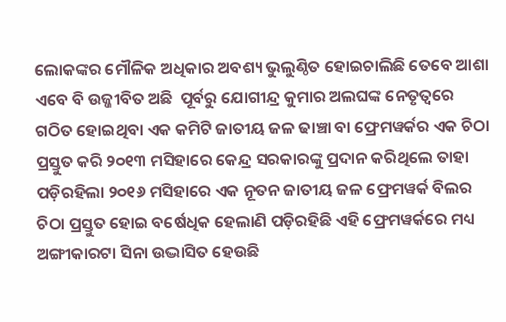ଲୋକଙ୍କର ମୌଳିକ ଅଧିକାର ଅବଶ୍ୟ ଭୁଲୁଣ୍ଠିତ ହୋଇଚାଲିଛି ତେବେ ଆଶା ଏବେ ବି ଉଜ୍ଜୀବିତ ଅଛି  ପୂର୍ବରୁ ଯୋଗୀନ୍ଦ୍ର କୁମାର ଅଲଘଙ୍କ ନେତୃତ୍ୱରେ ଗଠିତ ହୋଇଥିବା ଏକ କମିଟି ଜାତୀୟ ଜଳ ଢାଞ୍ଚା ବା ଫ୍ରେମୱର୍କର ଏକ ଚିଠା ପ୍ରସ୍ତୁତ କରି ୨୦୧୩ ମସିହାରେ କେନ୍ଦ୍ର ସରକାରଙ୍କୁ ପ୍ରଦାନ କରିଥିଲେ ତାହା ପଡ଼ିରହିଲା ୨୦୧୬ ମସିହାରେ ଏକ ନୂତନ ଜାତୀୟ ଜଳ ଫ୍ରେମୱର୍କ ବିଲର ଚିଠା ପ୍ରସ୍ତୁତ ହୋଇ ବର୍ଷେଧିକ ହେଲାଣି ପଡ଼ିରହିଛି ଏହି ଫ୍ରେମୱର୍କରେ ମଧ୍ୟ ଅଙ୍ଗୀକାରଟା ସିନା ଉଦ୍ଭାସିତ ହେଉଛି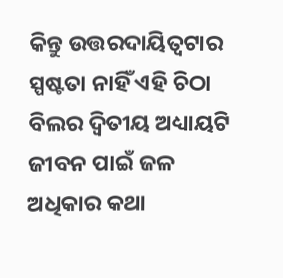କିନ୍ତୁ ଉତ୍ତରଦାୟିତ୍ୱଟାର ସ୍ପଷ୍ଟତା ନାହିଁ ଏହି ଚିଠା ବିଲର ଦ୍ଵିତୀୟ ଅଧ୍ୟାୟଟି ଜୀବନ ପାଇଁ ଜଳ ଅଧିକାର କଥା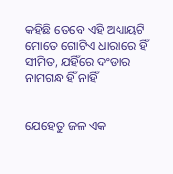କହିଛି ତେବେ ଏହି ଅଧ୍ୟାୟଟି ମୋତେ ଗୋଟିଏ ଧାରାରେ ହିଁ ସୀମିତ, ଯହିଁରେ ଦଂଡାର ନାମଗନ୍ଧ ହିଁ ନାହିଁ


ଯେହେତୁ ଜଳ ଏକ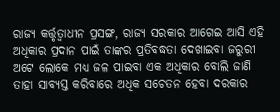ରାଜ୍ୟ କର୍ତ୍ତୃତ୍ୱାଧୀନ ପ୍ରସଙ୍ଗ, ରାଜ୍ୟ ସରକାର ଆଗେଇ ଆସି ଏହି ଅଧିକାର ପ୍ରଦାନ ପାଇଁ ତାଙ୍କର ପ୍ରତିବଦ୍ଧତା ଦେଖାଇବା ଜରୁରୀ ଅଟେ ଲୋକେ ମଧ୍ୟ ଜଳ ପାଇବା ଏକ ଅଧିକାର ବୋଲି ଜାଣି ତାହା ସାବ୍ୟସ୍ତ କରିବାରେ ଅଧିକ ସଚେତନ ହେବା ଦରକାର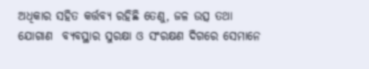ଅଧିକାର ସହିତ କର୍ତ୍ତବ୍ୟ ରହିଛି ତେଣୁ, ଜଳ ଉତ୍ସ ତଥା ଯୋଗାଣ  ବ୍ୟବସ୍ଥାର ସୁରକ୍ଷା ଓ ସଂରକ୍ଷଣ ଦିଗରେ ସେମାନେ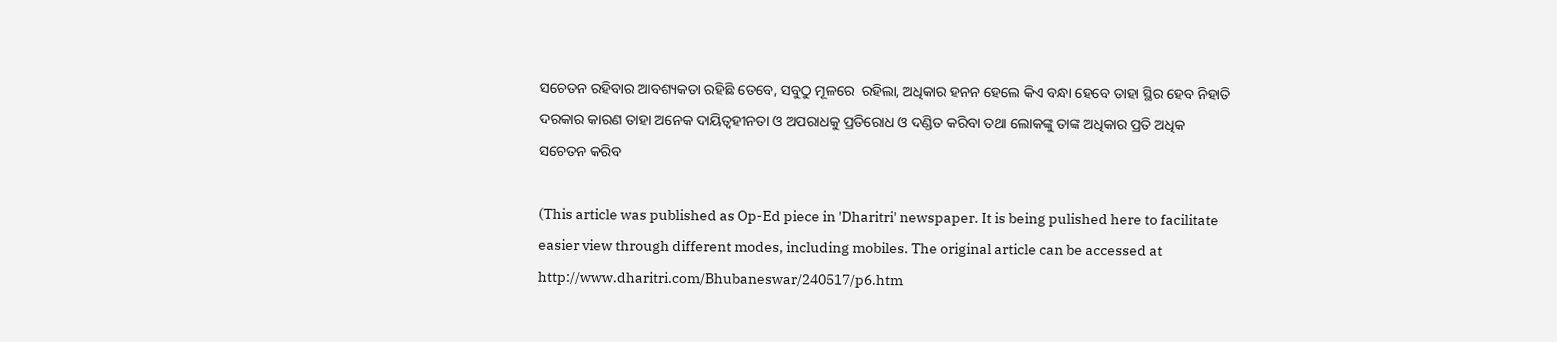ସଚେତନ ରହିବାର ଆବଶ୍ୟକତା ରହିଛି ତେବେ, ସବୁଠୁ ମୂଳରେ  ରହିଲା, ଅଧିକାର ହନନ ହେଲେ କିଏ ବନ୍ଧା ହେବେ ତାହା ସ୍ଥିର ହେବ ନିହାତି ଦରକାର କାରଣ ତାହା ଅନେକ ଦାୟିତ୍ବହୀନତା ଓ ଅପରାଧକୁ ପ୍ରତିରୋଧ ଓ ଦଣ୍ଡିତ କରିବା ତଥା ଲୋକଙ୍କୁ ତାଙ୍କ ଅଧିକାର ପ୍ରତି ଅଧିକ ସଚେତନ କରିବ

(This article was published as Op-Ed piece in 'Dharitri' newspaper. It is being pulished here to facilitate easier view through different modes, including mobiles. The original article can be accessed at http://www.dharitri.com/Bhubaneswar/240517/p6.htm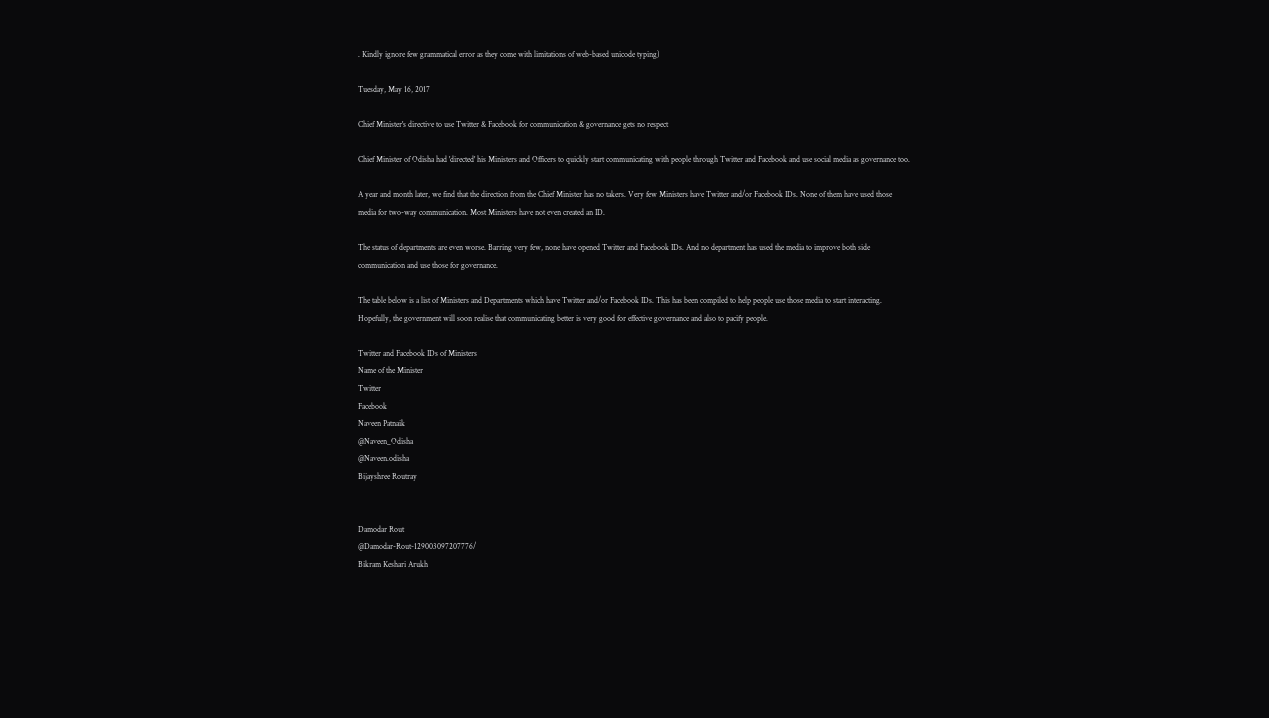. Kindly ignore few grammatical error as they come with limitations of web-based unicode typing)

Tuesday, May 16, 2017

Chief Minister's directive to use Twitter & Facebook for communication & governance gets no respect

Chief Minister of Odisha had 'directed' his Ministers and Officers to quickly start communicating with people through Twitter and Facebook and use social media as governance too.

A year and month later, we find that the direction from the Chief Minister has no takers. Very few Ministers have Twitter and/or Facebook IDs. None of them have used those media for two-way communication. Most Ministers have not even created an ID.

The status of departments are even worse. Barring very few, none have opened Twitter and Facebook IDs. And no department has used the media to improve both side communication and use those for governance.

The table below is a list of Ministers and Departments which have Twitter and/or Facebook IDs. This has been compiled to help people use those media to start interacting. Hopefully, the government will soon realise that communicating better is very good for effective governance and also to pacify people.

Twitter and Facebook IDs of Ministers
Name of the Minister
Twitter
Facebook
Naveen Patnaik
@Naveen_Odisha
@Naveen.odisha
Bijayshree Routray


Damodar Rout
@Damodar-Rout-129003097207776/
Bikram Keshari Arukh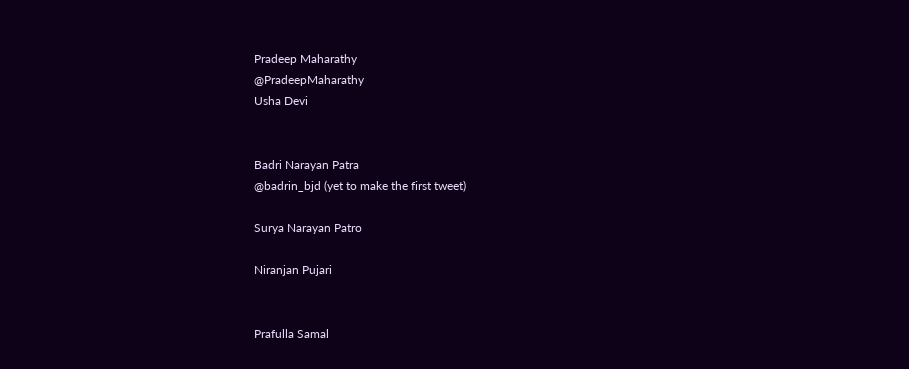Pradeep Maharathy
@PradeepMaharathy
Usha Devi


Badri Narayan Patra
@badrin_bjd (yet to make the first tweet)

Surya Narayan Patro

Niranjan Pujari


Prafulla Samal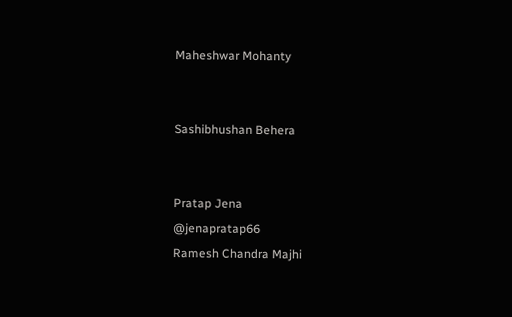Maheshwar Mohanty


Sashibhushan Behera


Pratap Jena
@jenapratap66
Ramesh Chandra Majhi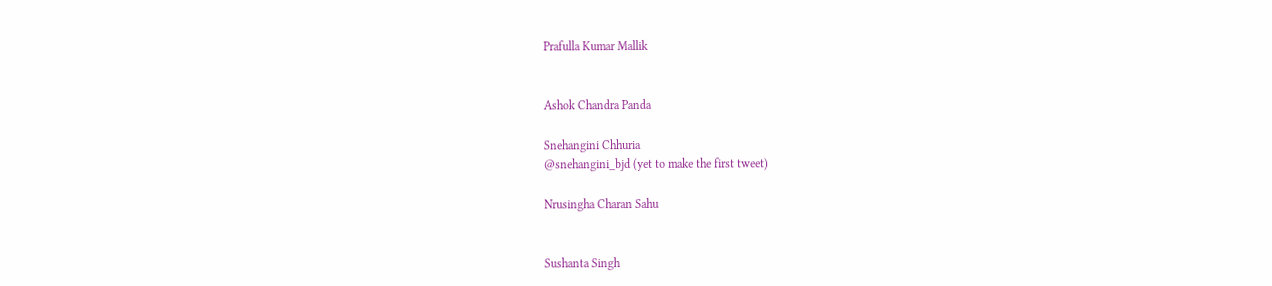Prafulla Kumar Mallik


Ashok Chandra Panda

Snehangini Chhuria
@snehangini_bjd (yet to make the first tweet)

Nrusingha Charan Sahu


Sushanta Singh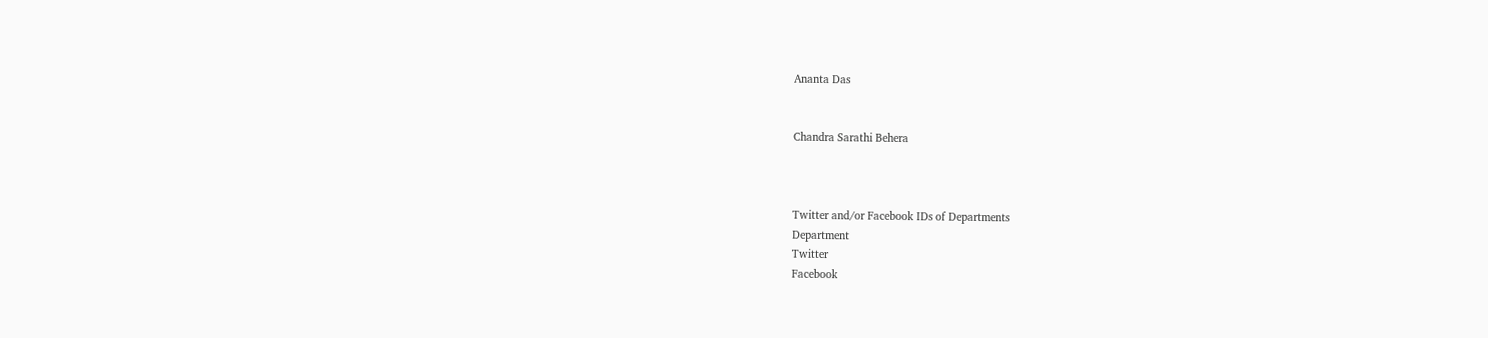Ananta Das


Chandra Sarathi Behera



Twitter and/or Facebook IDs of Departments
Department
Twitter
Facebook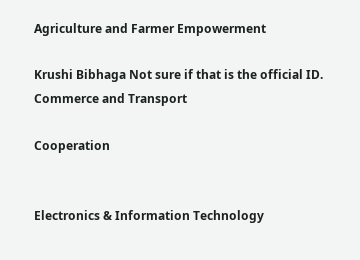Agriculture and Farmer Empowerment

Krushi Bibhaga Not sure if that is the official ID.
Commerce and Transport

Cooperation


Electronics & Information Technology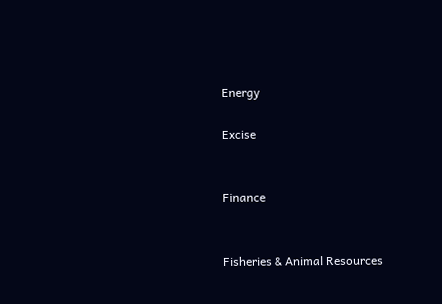Energy

Excise


Finance


Fisheries & Animal Resources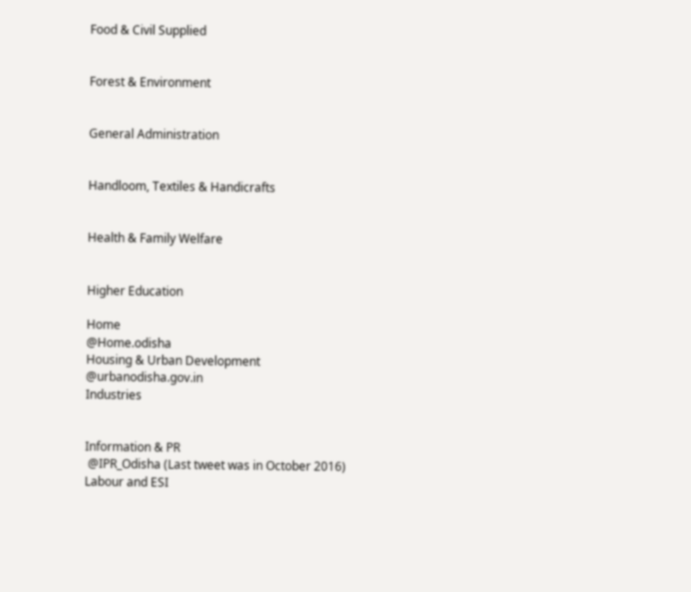Food & Civil Supplied


Forest & Environment


General Administration


Handloom, Textiles & Handicrafts


Health & Family Welfare


Higher Education

Home
@Home.odisha
Housing & Urban Development
@urbanodisha.gov.in
Industries


Information & PR
 @IPR_Odisha (Last tweet was in October 2016)
Labour and ESI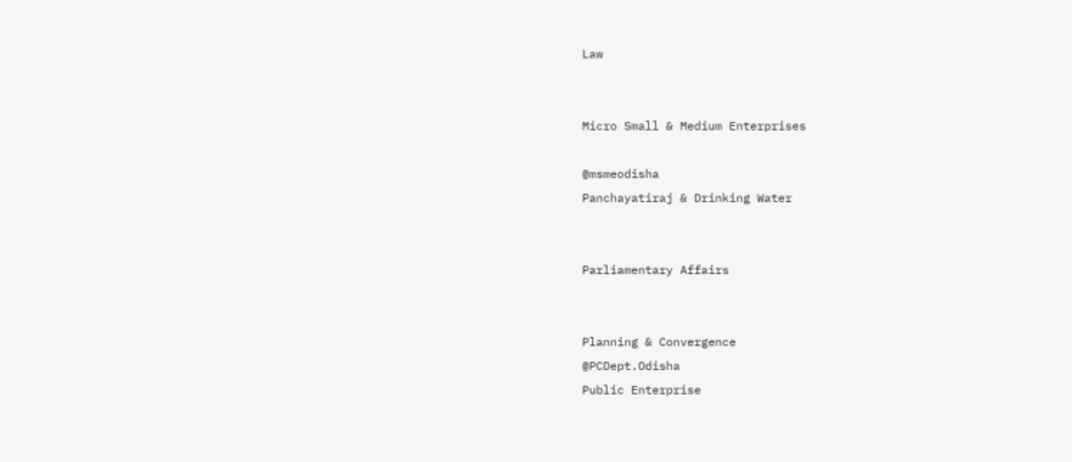Law


Micro Small & Medium Enterprises

@msmeodisha
Panchayatiraj & Drinking Water


Parliamentary Affairs


Planning & Convergence
@PCDept.Odisha
Public Enterprise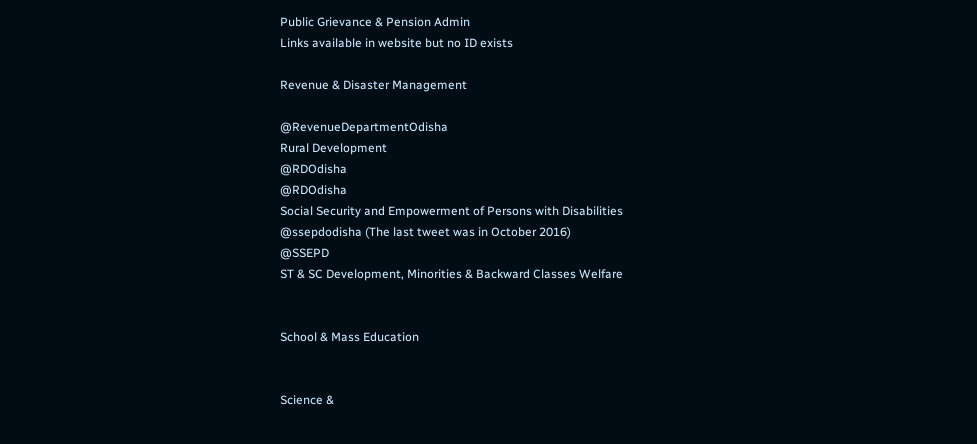Public Grievance & Pension Admin
Links available in website but no ID exists

Revenue & Disaster Management

@RevenueDepartmentOdisha
Rural Development
@RDOdisha
@RDOdisha
Social Security and Empowerment of Persons with Disabilities
@ssepdodisha (The last tweet was in October 2016)
@SSEPD
ST & SC Development, Minorities & Backward Classes Welfare


School & Mass Education


Science &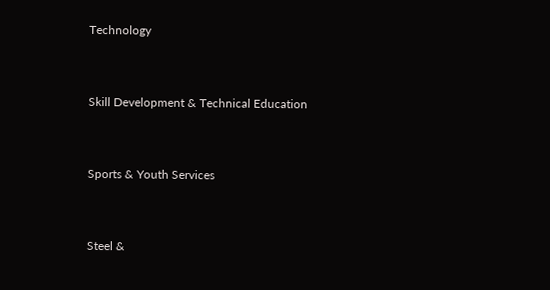Technology


Skill Development & Technical Education


Sports & Youth Services


Steel &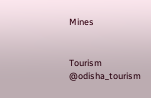Mines


Tourism
@odisha_tourism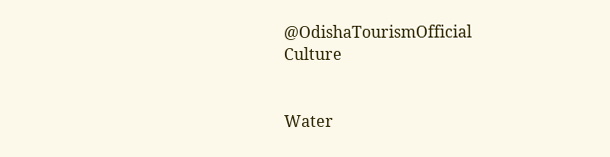@OdishaTourismOfficial
Culture


Water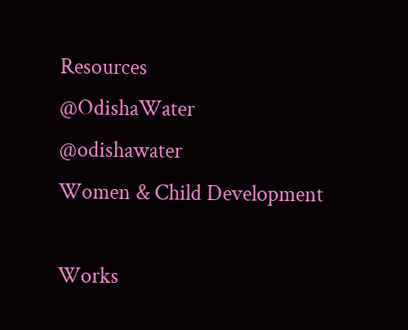Resources
@OdishaWater
@odishawater
Women & Child Development

Works